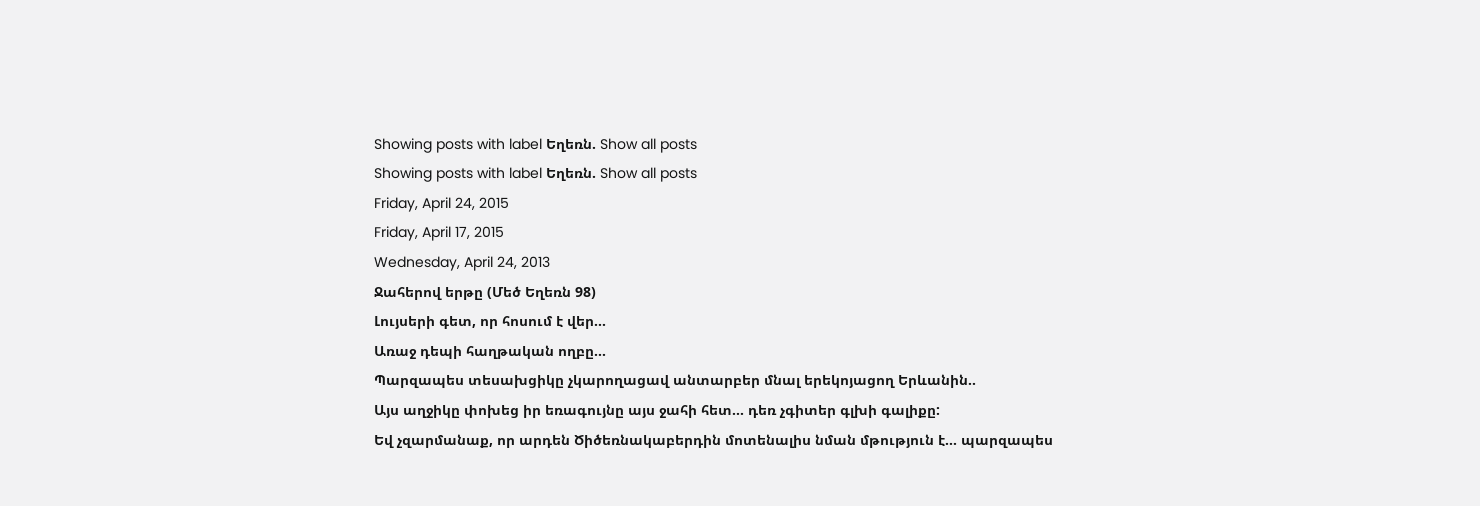Showing posts with label Եղեռն. Show all posts
Showing posts with label Եղեռն. Show all posts
Friday, April 24, 2015
Friday, April 17, 2015
Wednesday, April 24, 2013
Ջահերով երթը (Մեծ Եղեռն 98)
Լույսերի գետ, որ հոսում է վեր...
Առաջ դեպի հաղթական ողբը...
Պարզապես տեսախցիկը չկարողացավ անտարբեր մնալ երեկոյացող Երևանին..
Այս աղջիկը փոխեց իր եռագույնը այս ջահի հետ... դեռ չգիտեր գլխի գալիքը:
Եվ չզարմանաք, որ արդեն Ծիծեռնակաբերդին մոտենալիս նման մթություն է... պարզապես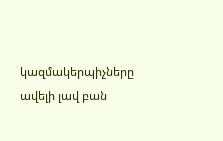կազմակերպիչները ավելի լավ բան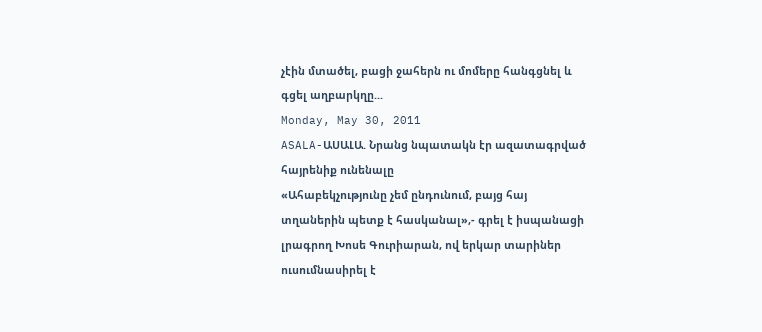չէին մտածել, բացի ջահերն ու մոմերը հանգցնել և գցել աղբարկղը...
Monday, May 30, 2011
ASALA-ԱՍԱԼԱ. Նրանց նպատակն էր ազատագրված հայրենիք ունենալը
«Ահաբեկչությունը չեմ ընդունում, բայց հայ տղաներին պետք է հասկանալ»,- գրել է իսպանացի լրագրող Խոսե Գուրիարան, ով երկար տարիներ ուսումնասիրել է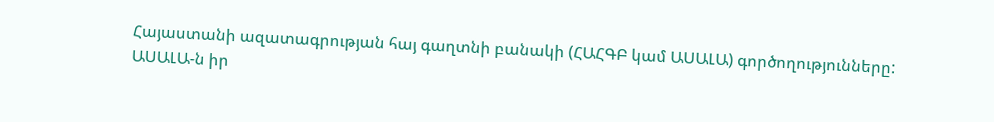Հայաստանի ազատագրության հայ գաղտնի բանակի (ՀԱՀԳԲ կամ ԱՍԱԼԱ) գործողությունները:
ԱՍԱԼԱ-ն իր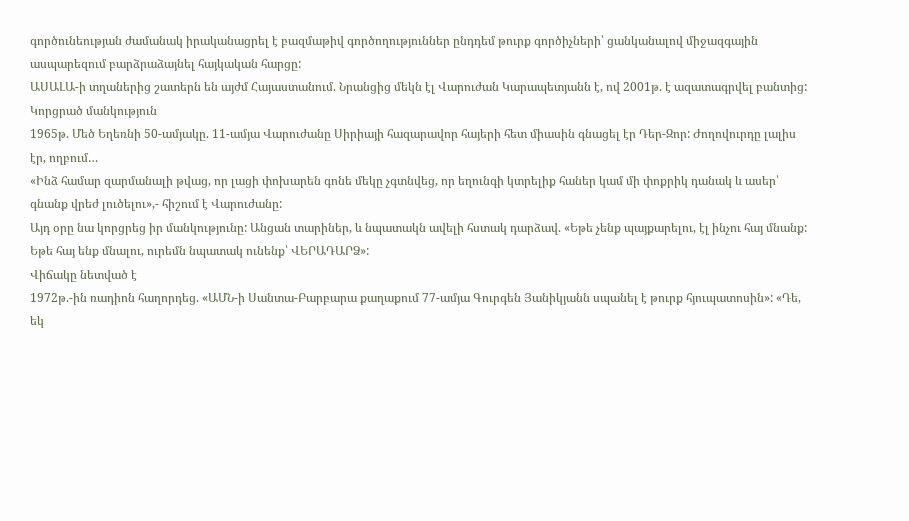գործունեության ժամանակ իրականացրել է բազմաթիվ գործողություններ ընդդեմ թուրք գործիչների՝ ցանկանալով միջազգային ասպարեզում բարձրաձայնել հայկական հարցը:
ԱՍԱԼԱ-ի տղաներից շատերն են այժմ Հայաստանում. Նրանցից մեկն էլ Վարուժան Կարապետյանն է, ով 2001թ. է ազատագրվել բանտից:
Կորցրած մանկություն
1965թ. Մեծ Եղեռնի 50-ամյակը. 11-ամյա Վարուժանը Սիրիայի հազարավոր հայերի հետ միասին գնացել էր Դեր-Զոր: Ժողովուրդը լալիս էր, ողբում…
«Ինձ համար զարմանալի թվաց, որ լացի փոխարեն գոնե մեկը չգտնվեց, որ եղունգի կտրելիք հաներ կամ մի փոքրիկ դանակ և ասեր՝ գնանք վրեժ լուծելու»,- հիշում է Վարուժանը:
Այդ օրը նա կորցրեց իր մանկությունը: Անցան տարիներ, և նպատակն ավելի հստակ դարձավ. «Եթե չենք պայքարելու, էլ ինչու հայ մնանք: Եթե հայ ենք մնալու, ուրեմն նպատակ ունենք՝ ՎԵՐԱԴԱՐՁ»:
Վիճակը նետված է
1972թ.-ին ռադիոն հաղորդեց. «ԱՄՆ-ի Սանտա-Բարբարա քաղաքում 77-ամյա Գուրգեն Յանիկյանն սպանել է թուրք հյուպատոսին»: «Դե, եկ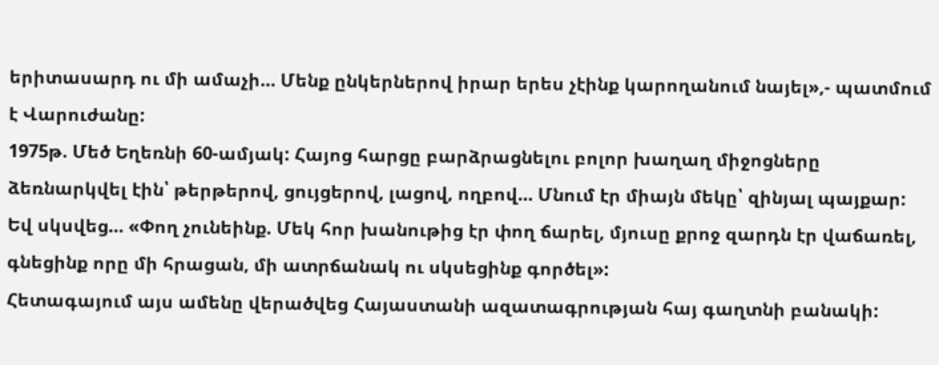երիտասարդ ու մի ամաչի… Մենք ընկերներով իրար երես չէինք կարողանում նայել»,- պատմում է Վարուժանը:
1975թ. Մեծ Եղեռնի 60-ամյակ: Հայոց հարցը բարձրացնելու բոլոր խաղաղ միջոցները ձեռնարկվել էին՝ թերթերով, ցույցերով, լացով, ողբով… Մնում էր միայն մեկը՝ զինյալ պայքար:
Եվ սկսվեց… «Փող չունեինք. Մեկ հոր խանութից էր փող ճարել, մյուսը քրոջ զարդն էր վաճառել, գնեցինք որը մի հրացան, մի ատրճանակ ու սկսեցինք գործել»:
Հետագայում այս ամենը վերածվեց Հայաստանի ազատագրության հայ գաղտնի բանակի: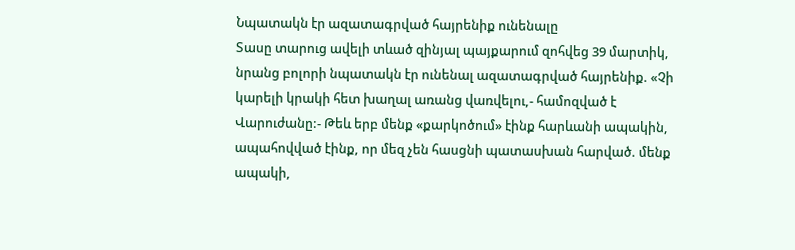Նպատակն էր ազատագրված հայրենիք ունենալը
Տասը տարուց ավելի տևած զինյալ պայքարում զոհվեց 39 մարտիկ, նրանց բոլորի նպատակն էր ունենալ ազատագրված հայրենիք. «Չի կարելի կրակի հետ խաղալ առանց վառվելու,- համոզված է Վարուժանը:- Թեև երբ մենք «քարկոծում» էինք հարևանի ապակին, ապահովված էինք, որ մեզ չեն հասցնի պատասխան հարված. մենք ապակի,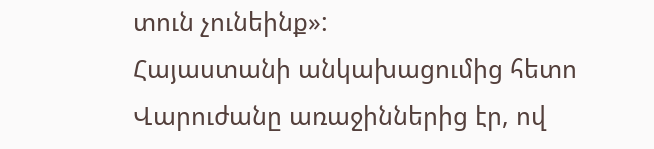տուն չունեինք»:
Հայաստանի անկախացումից հետո Վարուժանը առաջիններից էր, ով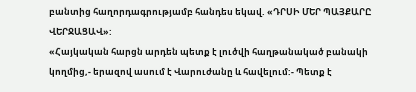բանտից հաղորդագրությամբ հանդես եկավ. «ԴՐՍԻ ՄԵՐ ՊԱՅՔԱՐԸ ՎԵՐՋԱՑԱՎ»:
«Հայկական հարցն արդեն պետք է լուծվի հաղթանակած բանակի կողմից,- երազով ասում է Վարուժանը և հավելում:- Պետք է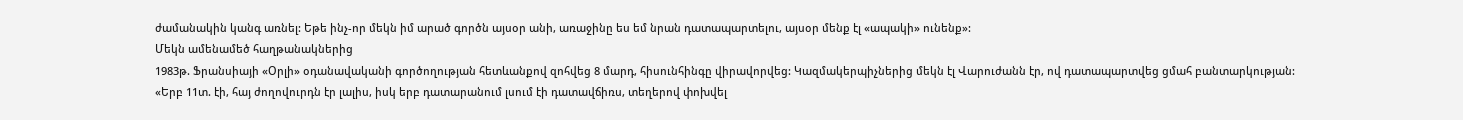ժամանակին կանգ առնել: Եթե ինչ-որ մեկն իմ արած գործն այսօր անի, առաջինը ես եմ նրան դատապարտելու, այսօր մենք էլ «ապակի» ունենք»:
Մեկն ամենամեծ հաղթանակներից
1983թ. Ֆրանսիայի «Օրլի» օդանավականի գործողության հետևանքով զոհվեց 8 մարդ, հիսունհինգը վիրավորվեց: Կազմակերպիչներից մեկն էլ Վարուժանն էր, ով դատապարտվեց ցմահ բանտարկության:
«Երբ 11տ. էի, հայ ժողովուրդն էր լալիս, իսկ երբ դատարանում լսում էի դատավճիռս, տեղերով փոխվել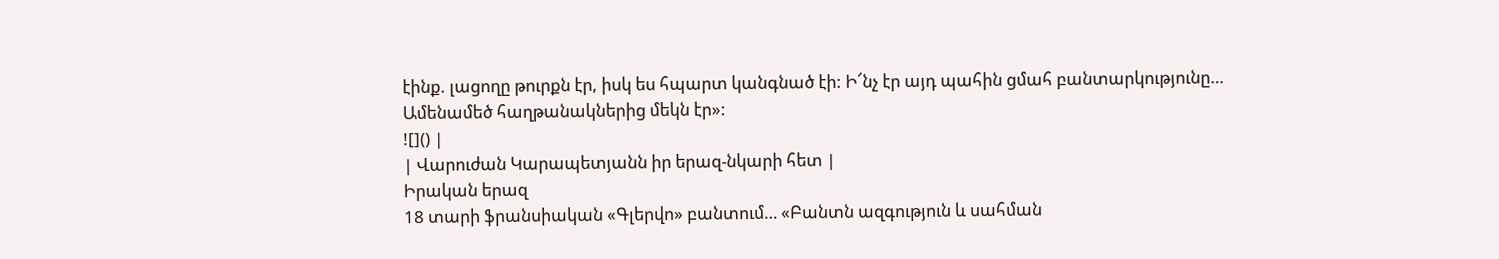էինք. լացողը թուրքն էր, իսկ ես հպարտ կանգնած էի: Ի՜նչ էր այդ պահին ցմահ բանտարկությունը… Ամենամեծ հաղթանակներից մեկն էր»:
![]() |
| Վարուժան Կարապետյանն իր երազ-նկարի հետ |
Իրական երազ
18 տարի ֆրանսիական «Գլերվո» բանտում… «Բանտն ազգություն և սահման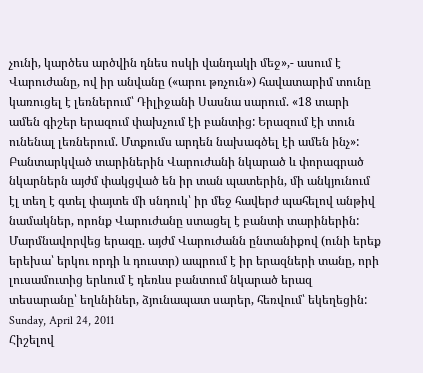չունի, կարծես արծվին դնես ոսկի վանդակի մեջ»,- ասում է Վարուժանը, ով իր անվանը («արու թռչուն») հավատարիմ տունը կառուցել է լեռներում՝ Դիլիջանի Սասնա սարում. «18 տարի ամեն գիշեր երազում փախչում էի բանտից: Երազում էի տուն ունենալ լեռներում. Մտքումս արդեն նախագծել էի ամեն ինչ»:
Բանտարկված տարիներին Վարուժանի նկարած և փորագրած նկարներն այժմ փակցված են իր տան պատերին, մի անկյունում էլ տեղ է գտել փայտե մի սնդուկ՝ իր մեջ հավերժ պահելով անթիվ նամակներ, որոնք Վարուժանը ստացել է բանտի տարիներին:
Մարմնավորվեց երազը. այժմ Վարուժանն ընտանիքով (ունի երեք երեխա՝ երկու որդի և դուստր) ապրում է իր երազների տանը, որի լուսամուտից երևում է դեռևս բանտում նկարած երազ տեսարանը՝ եղևնիներ, ձյունապատ սարեր, հեռվում՝ եկեղեցին:
Sunday, April 24, 2011
Հիշելով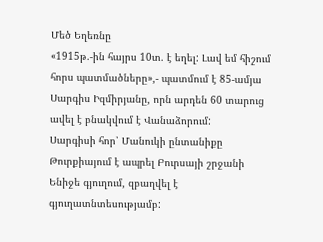Մեծ Եղեռնը
«1915թ.-ին հայրս 10տ. է եղել: Լավ եմ հիշում հորս պատմածները»,- պատմում է 85-ամյա Սարգիս Իզմիրյանը, որն արդեն 60 տարուց ավել է բնակվում է Վանաձորում:
Սարգիսի հոր՝ Մանուկի ընտանիքը Թուրքիայում է ապրել Բուրսայի շրջանի Ենիջե գյուղում, զբաղվել է գյուղատնտեսությամբ: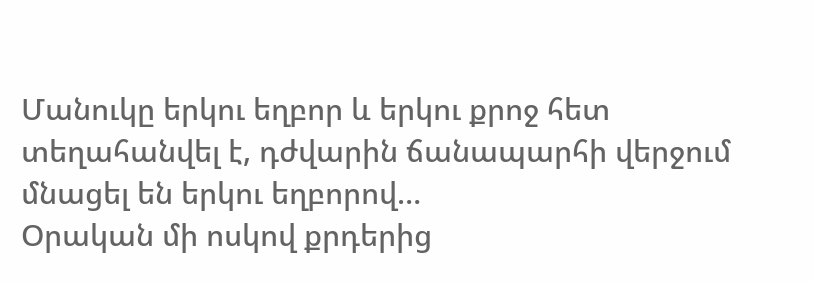Մանուկը երկու եղբոր և երկու քրոջ հետ տեղահանվել է, դժվարին ճանապարհի վերջում մնացել են երկու եղբորով…
Օրական մի ոսկով քրդերից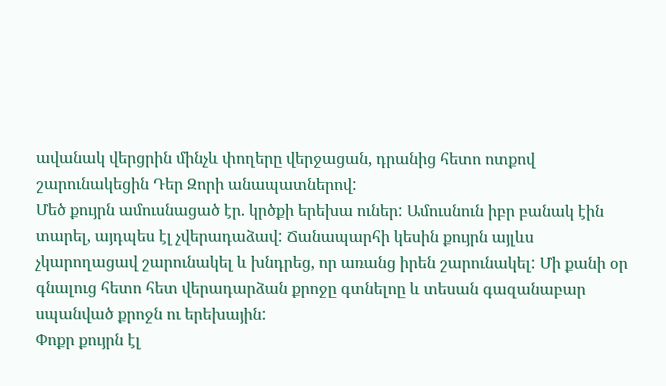ավանակ վերցրին մինչև փողերը վերջացան, դրանից հետո ոտքով շարունակեցին Դեր Զորի անապատներով:
Մեծ քույրն ամուսնացած էր. կրծքի երեխա ուներ: Ամուսնուն իբր բանակ էին տարել, այդպես էլ չվերադաձավ: Ճանապարհի կեսին քույրն այլևս չկարողացավ շարունակել և խնդրեց, որ առանց իրեն շարունակել: Մի քանի օր գնալուց հետո հետ վերադարձան քրոջը գտնելոը և տեսան գազանաբար սպանված քրոջն ու երեխային:
Փոքր քույրն էլ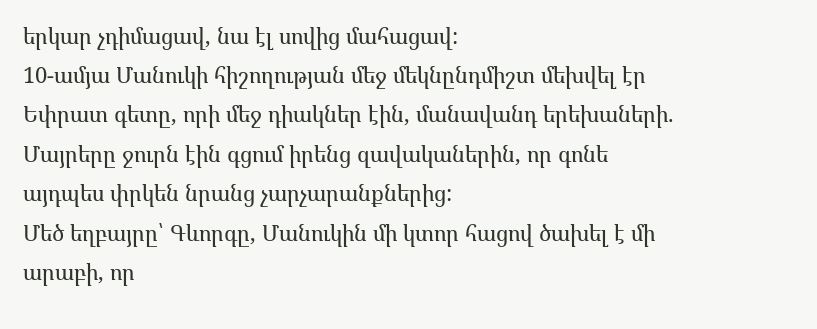երկար չդիմացավ, նա էլ սովից մահացավ:
10-ամյա Մանուկի հիշողության մեջ մեկնընդմիշտ մեխվել էր Եփրատ գետը, որի մեջ դիակներ էին, մանավանդ երեխաների. Մայրերը ջուրն էին գցում իրենց զավականերին, որ գոնե այդպես փրկեն նրանց չարչարանքներից:
Մեծ եղբայրը՝ Գևորգը, Մանուկին մի կտոր հացով ծախել է մի արաբի, որ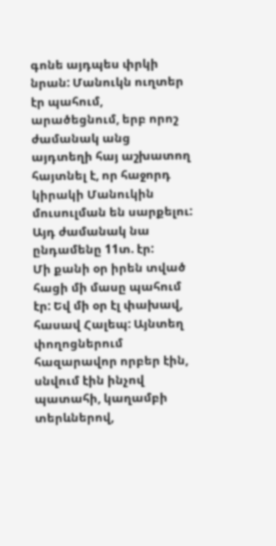գոնե այդպես փրկի նրան: Մանուկն ուղտեր էր պահում, արածեցնում, երբ որոշ ժամանակ անց այդտեղի հայ աշխատող հայտնել է, որ հաջորդ կիրակի Մանուկին մուսուլման են սարքելու: Այդ ժամանակ նա ընդամենը 11տ. էր:
Մի քանի օր իրեն տված հացի մի մասը պահում էր: Եվ մի օր էլ փախավ, հասավ Հալեպ: Այնտեղ փողոցներում հազարավոր որբեր էին, սնվում էին ինչով պատահի, կաղամբի տերևներով,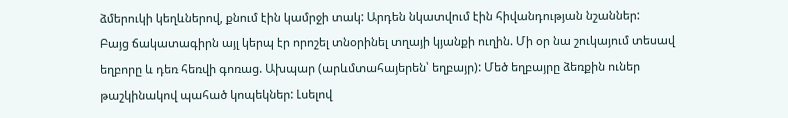ձմերուկի կեղևներով, քնում էին կամրջի տակ: Արդեն նկատվում էին հիվանդության նշաններ:
Բայց ճակատագիրն այլ կերպ էր որոշել տնօրինել տղայի կյանքի ուղին. Մի օր նա շուկայում տեսավ եղբորը և դեռ հեռվի գոռաց. Ախպար (արևմտահայերեն՝ եղբայր): Մեծ եղբայրը ձեռքին ուներ թաշկինակով պահած կոպեկներ: Լսելով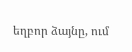եղբոր ձայնը, ում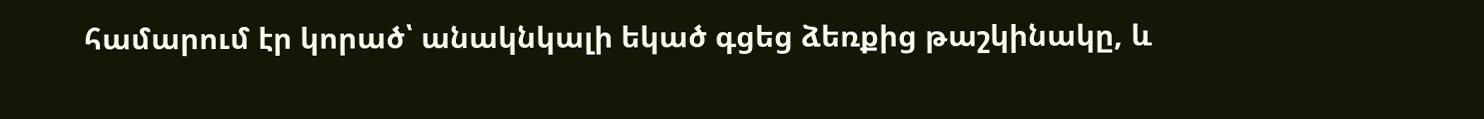համարում էր կորած՝ անակնկալի եկած գցեց ձեռքից թաշկինակը, և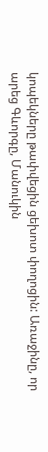կոպեկները թափվեցին ցեխոտ փողոցին: Առաջինը, որ արեց Գևորգը, Մանուկին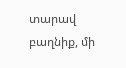տարավ բաղնիք, մի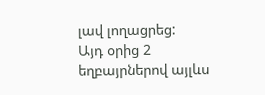լավ լողացրեց:
Այդ օրից 2 եղբայրներով այլևս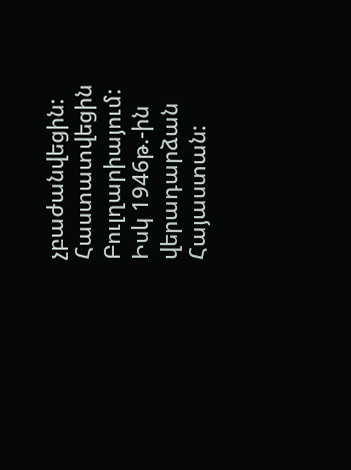չբաժանվեցին: Հաստատվեցին Բուլղարիայում: Իսկ 1946թ.-ին վերադարձան Հայաստան: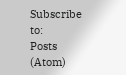Subscribe to:
Posts (Atom)